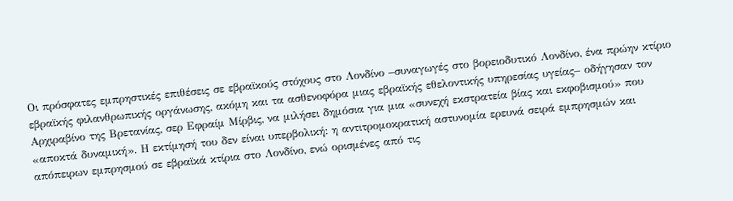Οι πρόσφατες εμπρηστικές επιθέσεις σε εβραϊκούς στόχους στο Λονδίνο –συναγωγές στο βορειοδυτικό Λονδίνο, ένα πρώην κτίριο εβραϊκής φιλανθρωπικής οργάνωσης, ακόμη και τα ασθενοφόρα μιας εβραϊκής εθελοντικής υπηρεσίας υγείας– οδήγησαν τον Αρχιραβίνο της Βρετανίας, σερ Εφραίμ Μίρβις, να μιλήσει δημόσια για μια «συνεχή εκστρατεία βίας και εκφοβισμού» που «αποκτά δυναμική». Η εκτίμησή του δεν είναι υπερβολική: η αντιτρομοκρατική αστυνομία ερευνά σειρά εμπρησμών και απόπειρων εμπρησμού σε εβραϊκά κτίρια στο Λονδίνο, ενώ ορισμένες από τις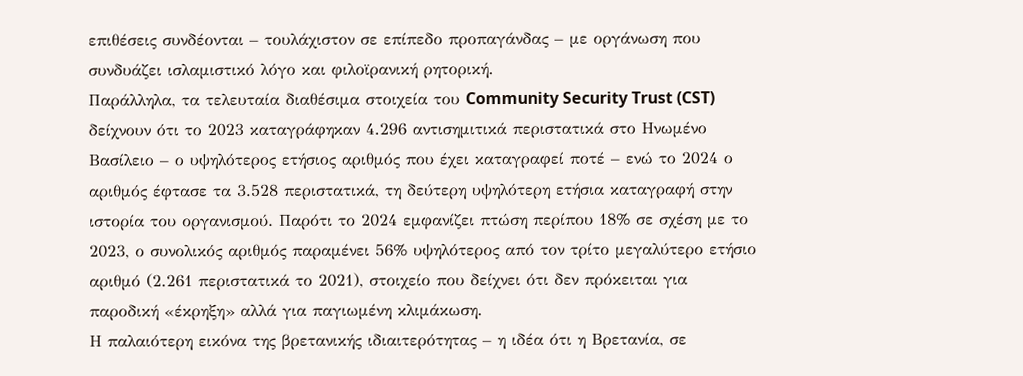επιθέσεις συνδέονται – τουλάχιστον σε επίπεδο προπαγάνδας – με οργάνωση που συνδυάζει ισλαμιστικό λόγο και φιλοϊρανική ρητορική.
Παράλληλα, τα τελευταία διαθέσιμα στοιχεία του Community Security Trust (CST) δείχνουν ότι το 2023 καταγράφηκαν 4.296 αντισημιτικά περιστατικά στο Ηνωμένο Βασίλειο – ο υψηλότερος ετήσιος αριθμός που έχει καταγραφεί ποτέ – ενώ το 2024 ο αριθμός έφτασε τα 3.528 περιστατικά, τη δεύτερη υψηλότερη ετήσια καταγραφή στην ιστορία του οργανισμού. Παρότι το 2024 εμφανίζει πτώση περίπου 18% σε σχέση με το 2023, ο συνολικός αριθμός παραμένει 56% υψηλότερος από τον τρίτο μεγαλύτερο ετήσιο αριθμό (2.261 περιστατικά το 2021), στοιχείο που δείχνει ότι δεν πρόκειται για παροδική «έκρηξη» αλλά για παγιωμένη κλιμάκωση.
Η παλαιότερη εικόνα της βρετανικής ιδιαιτερότητας – η ιδέα ότι η Βρετανία, σε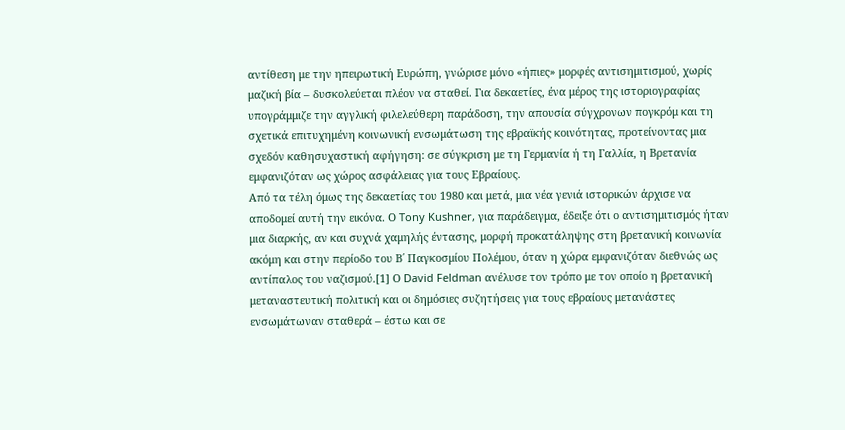αντίθεση με την ηπειρωτική Ευρώπη, γνώρισε μόνο «ήπιες» μορφές αντισημιτισμού, χωρίς μαζική βία – δυσκολεύεται πλέον να σταθεί. Για δεκαετίες, ένα μέρος της ιστοριογραφίας υπογράμμιζε την αγγλική φιλελεύθερη παράδοση, την απουσία σύγχρονων πογκρόμ και τη σχετικά επιτυχημένη κοινωνική ενσωμάτωση της εβραϊκής κοινότητας, προτείνοντας μια σχεδόν καθησυχαστική αφήγηση: σε σύγκριση με τη Γερμανία ή τη Γαλλία, η Βρετανία εμφανιζόταν ως χώρος ασφάλειας για τους Εβραίους.
Από τα τέλη όμως της δεκαετίας του 1980 και μετά, μια νέα γενιά ιστορικών άρχισε να αποδομεί αυτή την εικόνα. Ο Tony Kushner, για παράδειγμα, έδειξε ότι ο αντισημιτισμός ήταν μια διαρκής, αν και συχνά χαμηλής έντασης, μορφή προκατάληψης στη βρετανική κοινωνία ακόμη και στην περίοδο του Β΄ Παγκοσμίου Πολέμου, όταν η χώρα εμφανιζόταν διεθνώς ως αντίπαλος του ναζισμού.[1] Ο David Feldman ανέλυσε τον τρόπο με τον οποίο η βρετανική μεταναστευτική πολιτική και οι δημόσιες συζητήσεις για τους εβραίους μετανάστες ενσωμάτωναν σταθερά – έστω και σε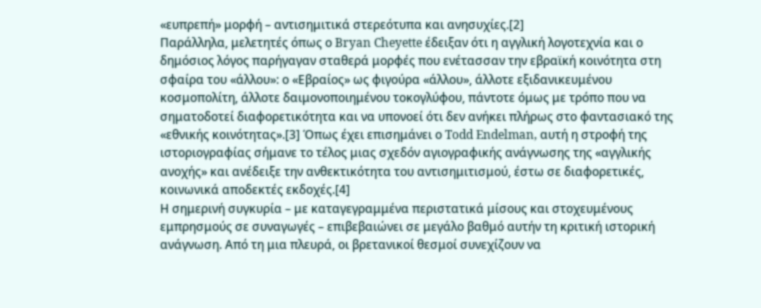«ευπρεπή» μορφή – αντισημιτικά στερεότυπα και ανησυχίες.[2]
Παράλληλα, μελετητές όπως ο Bryan Cheyette έδειξαν ότι η αγγλική λογοτεχνία και ο δημόσιος λόγος παρήγαγαν σταθερά μορφές που ενέτασσαν την εβραϊκή κοινότητα στη σφαίρα του «άλλου»: ο «Εβραίος» ως φιγούρα «άλλου», άλλοτε εξιδανικευμένου κοσμοπολίτη, άλλοτε δαιμονοποιημένου τοκογλύφου, πάντοτε όμως με τρόπο που να σηματοδοτεί διαφορετικότητα και να υπονοεί ότι δεν ανήκει πλήρως στο φαντασιακό της «εθνικής κοινότητας».[3] Όπως έχει επισημάνει ο Todd Endelman, αυτή η στροφή της ιστοριογραφίας σήμανε το τέλος μιας σχεδόν αγιογραφικής ανάγνωσης της «αγγλικής ανοχής» και ανέδειξε την ανθεκτικότητα του αντισημιτισμού, έστω σε διαφορετικές, κοινωνικά αποδεκτές εκδοχές.[4]
Η σημερινή συγκυρία – με καταγεγραμμένα περιστατικά μίσους και στοχευμένους εμπρησμούς σε συναγωγές – επιβεβαιώνει σε μεγάλο βαθμό αυτήν τη κριτική ιστορική ανάγνωση. Από τη μια πλευρά, οι βρετανικοί θεσμοί συνεχίζουν να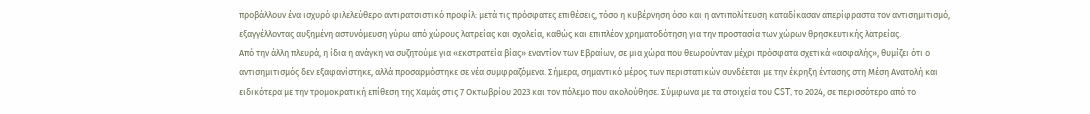προβάλλουν ένα ισχυρό φιλελεύθερο αντιρατσιστικό προφίλ: μετά τις πρόσφατες επιθέσεις, τόσο η κυβέρνηση όσο και η αντιπολίτευση καταδίκασαν απερίφραστα τον αντισημιτισμό, εξαγγέλλοντας αυξημένη αστυνόμευση γύρω από χώρους λατρείας και σχολεία, καθώς και επιπλέον χρηματοδότηση για την προστασία των χώρων θρησκευτικής λατρείας.
Από την άλλη πλευρά, η ίδια η ανάγκη να συζητούμε για «εκστρατεία βίας» εναντίον των Εβραίων, σε μια χώρα που θεωρούνταν μέχρι πρόσφατα σχετικά «ασφαλής», θυμίζει ότι ο αντισημιτισμός δεν εξαφανίστηκε, αλλά προσαρμόστηκε σε νέα συμφραζόμενα. Σήμερα, σημαντικό μέρος των περιστατικών συνδέεται με την έκρηξη έντασης στη Μέση Ανατολή και ειδικότερα με την τρομοκρατική επίθεση της Χαμάς στις 7 Οκτωβρίου 2023 και τον πόλεμο που ακολούθησε. Σύμφωνα με τα στοιχεία του CST, το 2024, σε περισσότερο από το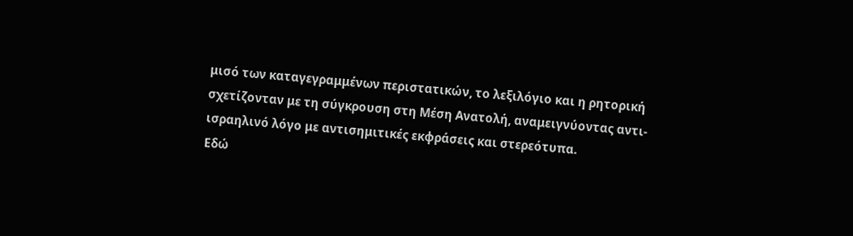μισό των καταγεγραμμένων περιστατικών, το λεξιλόγιο και η ρητορική σχετίζονταν με τη σύγκρουση στη Μέση Ανατολή, αναμειγνύοντας αντι-ισραηλινό λόγο με αντισημιτικές εκφράσεις και στερεότυπα.
Εδώ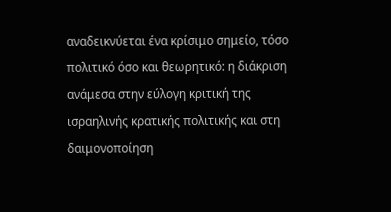αναδεικνύεται ένα κρίσιμο σημείο, τόσο πολιτικό όσο και θεωρητικό: η διάκριση ανάμεσα στην εύλογη κριτική της ισραηλινής κρατικής πολιτικής και στη δαιμονοποίηση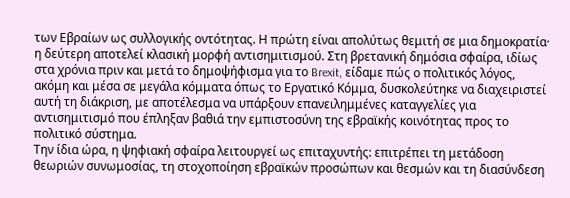των Εβραίων ως συλλογικής οντότητας. Η πρώτη είναι απολύτως θεμιτή σε μια δημοκρατία· η δεύτερη αποτελεί κλασική μορφή αντισημιτισμού. Στη βρετανική δημόσια σφαίρα, ιδίως στα χρόνια πριν και μετά το δημοψήφισμα για το Brexit, είδαμε πώς ο πολιτικός λόγος, ακόμη και μέσα σε μεγάλα κόμματα όπως το Εργατικό Κόμμα, δυσκολεύτηκε να διαχειριστεί αυτή τη διάκριση, με αποτέλεσμα να υπάρξουν επανειλημμένες καταγγελίες για αντισημιτισμό που έπληξαν βαθιά την εμπιστοσύνη της εβραϊκής κοινότητας προς το πολιτικό σύστημα.
Την ίδια ώρα, η ψηφιακή σφαίρα λειτουργεί ως επιταχυντής: επιτρέπει τη μετάδοση θεωριών συνωμοσίας, τη στοχοποίηση εβραϊκών προσώπων και θεσμών και τη διασύνδεση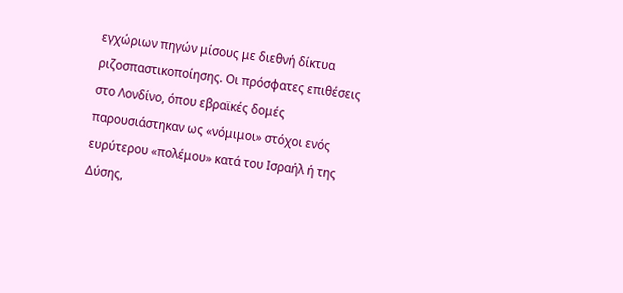εγχώριων πηγών μίσους με διεθνή δίκτυα ριζοσπαστικοποίησης. Οι πρόσφατες επιθέσεις στο Λονδίνο, όπου εβραϊκές δομές παρουσιάστηκαν ως «νόμιμοι» στόχοι ενός ευρύτερου «πολέμου» κατά του Ισραήλ ή της Δύσης,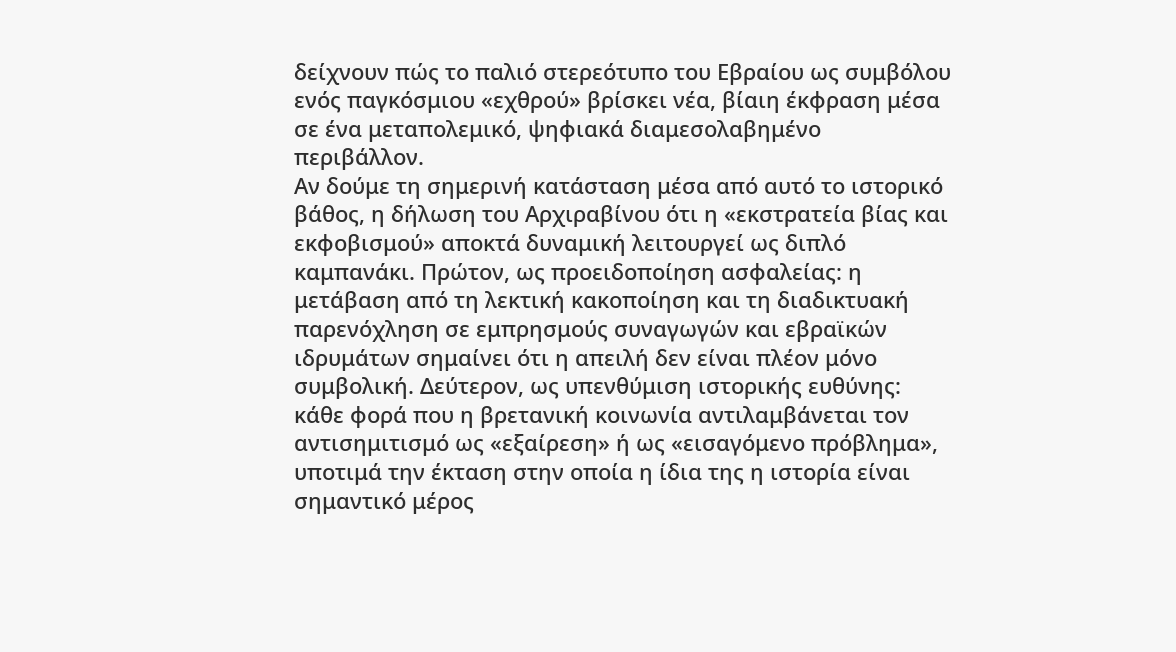δείχνουν πώς το παλιό στερεότυπο του Εβραίου ως συμβόλου ενός παγκόσμιου «εχθρού» βρίσκει νέα, βίαιη έκφραση μέσα σε ένα μεταπολεμικό, ψηφιακά διαμεσολαβημένο περιβάλλον.
Αν δούμε τη σημερινή κατάσταση μέσα από αυτό το ιστορικό βάθος, η δήλωση του Αρχιραβίνου ότι η «εκστρατεία βίας και εκφοβισμού» αποκτά δυναμική λειτουργεί ως διπλό καμπανάκι. Πρώτον, ως προειδοποίηση ασφαλείας: η μετάβαση από τη λεκτική κακοποίηση και τη διαδικτυακή παρενόχληση σε εμπρησμούς συναγωγών και εβραϊκών ιδρυμάτων σημαίνει ότι η απειλή δεν είναι πλέον μόνο συμβολική. Δεύτερον, ως υπενθύμιση ιστορικής ευθύνης: κάθε φορά που η βρετανική κοινωνία αντιλαμβάνεται τον αντισημιτισμό ως «εξαίρεση» ή ως «εισαγόμενο πρόβλημα», υποτιμά την έκταση στην οποία η ίδια της η ιστορία είναι σημαντικό μέρος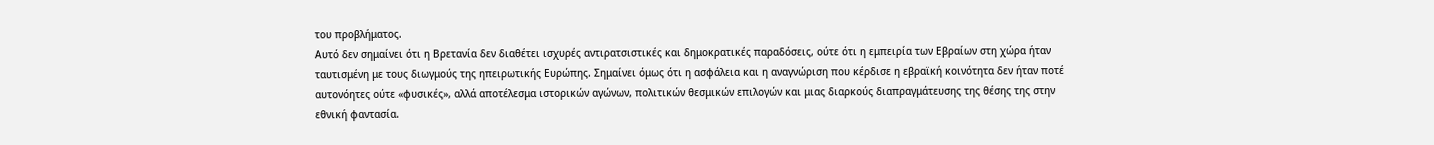του προβλήματος.
Αυτό δεν σημαίνει ότι η Βρετανία δεν διαθέτει ισχυρές αντιρατσιστικές και δημοκρατικές παραδόσεις, ούτε ότι η εμπειρία των Εβραίων στη χώρα ήταν ταυτισμένη με τους διωγμούς της ηπειρωτικής Ευρώπης. Σημαίνει όμως ότι η ασφάλεια και η αναγνώριση που κέρδισε η εβραϊκή κοινότητα δεν ήταν ποτέ αυτονόητες ούτε «φυσικές», αλλά αποτέλεσμα ιστορικών αγώνων, πολιτικών θεσμικών επιλογών και μιας διαρκούς διαπραγμάτευσης της θέσης της στην εθνική φαντασία.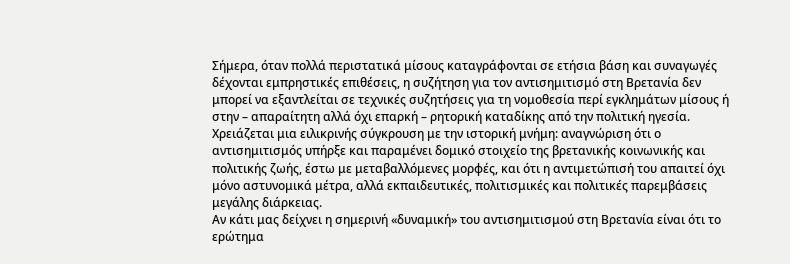Σήμερα, όταν πολλά περιστατικά μίσους καταγράφονται σε ετήσια βάση και συναγωγές δέχονται εμπρηστικές επιθέσεις, η συζήτηση για τον αντισημιτισμό στη Βρετανία δεν μπορεί να εξαντλείται σε τεχνικές συζητήσεις για τη νομοθεσία περί εγκλημάτων μίσους ή στην – απαραίτητη αλλά όχι επαρκή – ρητορική καταδίκης από την πολιτική ηγεσία. Χρειάζεται μια ειλικρινής σύγκρουση με την ιστορική μνήμη: αναγνώριση ότι ο αντισημιτισμός υπήρξε και παραμένει δομικό στοιχείο της βρετανικής κοινωνικής και πολιτικής ζωής, έστω με μεταβαλλόμενες μορφές, και ότι η αντιμετώπισή του απαιτεί όχι μόνο αστυνομικά μέτρα, αλλά εκπαιδευτικές, πολιτισμικές και πολιτικές παρεμβάσεις μεγάλης διάρκειας.
Αν κάτι μας δείχνει η σημερινή «δυναμική» του αντισημιτισμού στη Βρετανία είναι ότι το ερώτημα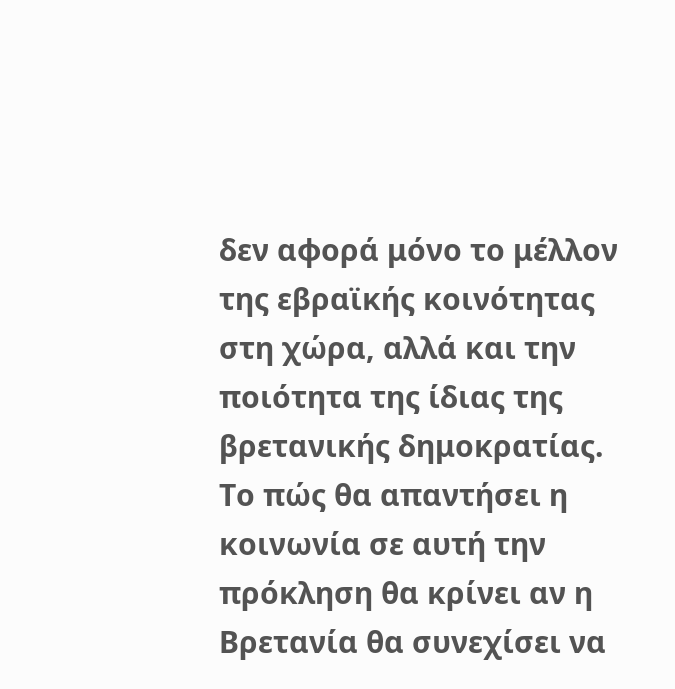δεν αφορά μόνο το μέλλον της εβραϊκής κοινότητας στη χώρα, αλλά και την ποιότητα της ίδιας της βρετανικής δημοκρατίας. Το πώς θα απαντήσει η κοινωνία σε αυτή την πρόκληση θα κρίνει αν η Βρετανία θα συνεχίσει να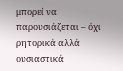μπορεί να παρουσιάζεται – όχι ρητορικά αλλά ουσιαστικά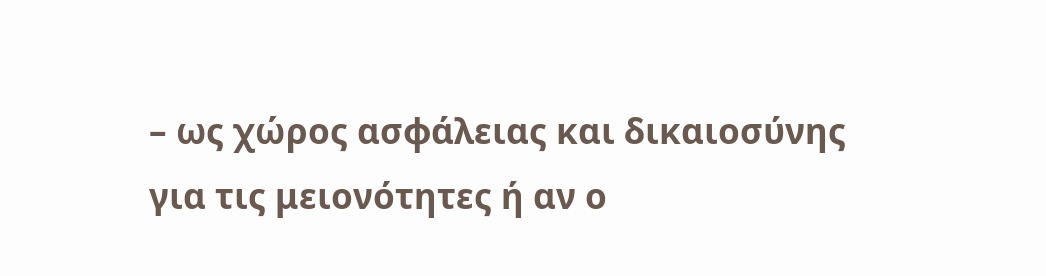– ως χώρος ασφάλειας και δικαιοσύνης για τις μειονότητες ή αν ο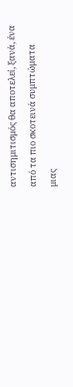αντισημιτισμός θα αποτελεί, ξανά, ένα από τα πιο σκοτεινά συμπτώματα μιας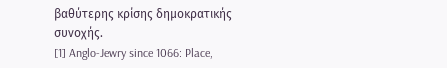βαθύτερης κρίσης δημοκρατικής συνοχής.
[1] Anglo-Jewry since 1066: Place,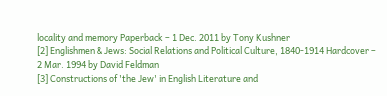locality and memory Paperback – 1 Dec. 2011 by Tony Kushner
[2] Englishmen & Jews: Social Relations and Political Culture, 1840-1914 Hardcover – 2 Mar. 1994 by David Feldman
[3] Constructions of 'the Jew' in English Literature and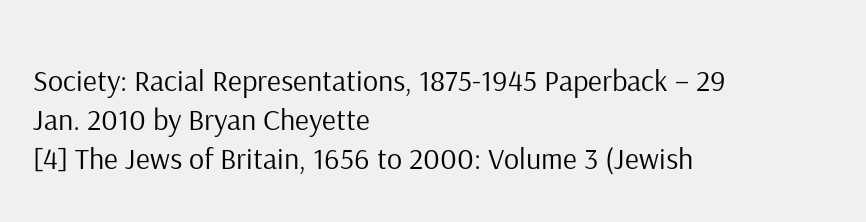Society: Racial Representations, 1875-1945 Paperback – 29 Jan. 2010 by Bryan Cheyette
[4] The Jews of Britain, 1656 to 2000: Volume 3 (Jewish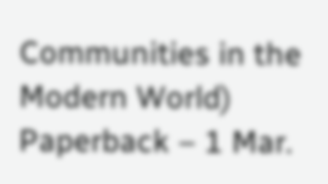Communities in the Modern World) Paperback – 1 Mar.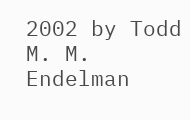2002 by Todd M. M. Endelman